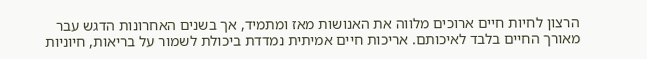הרצון לחיות חיים ארוכים מלווה את האנושות מאז ומתמיד, אך בשנים האחרונות הדגש עבר מאורך החיים בלבד לאיכותם. אריכות חיים אמיתית נמדדת ביכולת לשמור על בריאות, חיוניות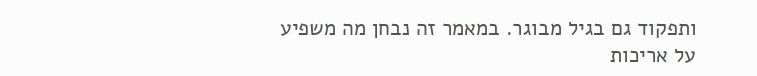ותפקוד גם בגיל מבוגר. במאמר זה נבחן מה משפיע על אריכות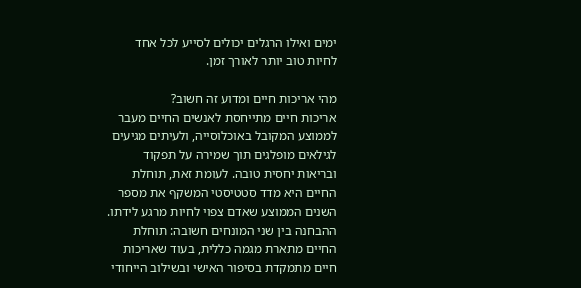ימים ואילו הרגלים יכולים לסייע לכל אחד לחיות טוב יותר לאורך זמן.

מהי אריכות חיים ומדוע זה חשוב?
אריכות חיים מתייחסת לאנשים החיים מעבר לממוצע המקובל באוכלוסייה, ולעיתים מגיעים לגילאים מופלגים תוך שמירה על תפקוד ובריאות יחסית טובה. לעומת זאת, תוחלת החיים היא מדד סטטיסטי המשקף את מספר השנים הממוצע שאדם צפוי לחיות מרגע לידתו. ההבחנה בין שני המונחים חשובה: תוחלת החיים מתארת מגמה כללית, בעוד שאריכות חיים מתמקדת בסיפור האישי ובשילוב הייחודי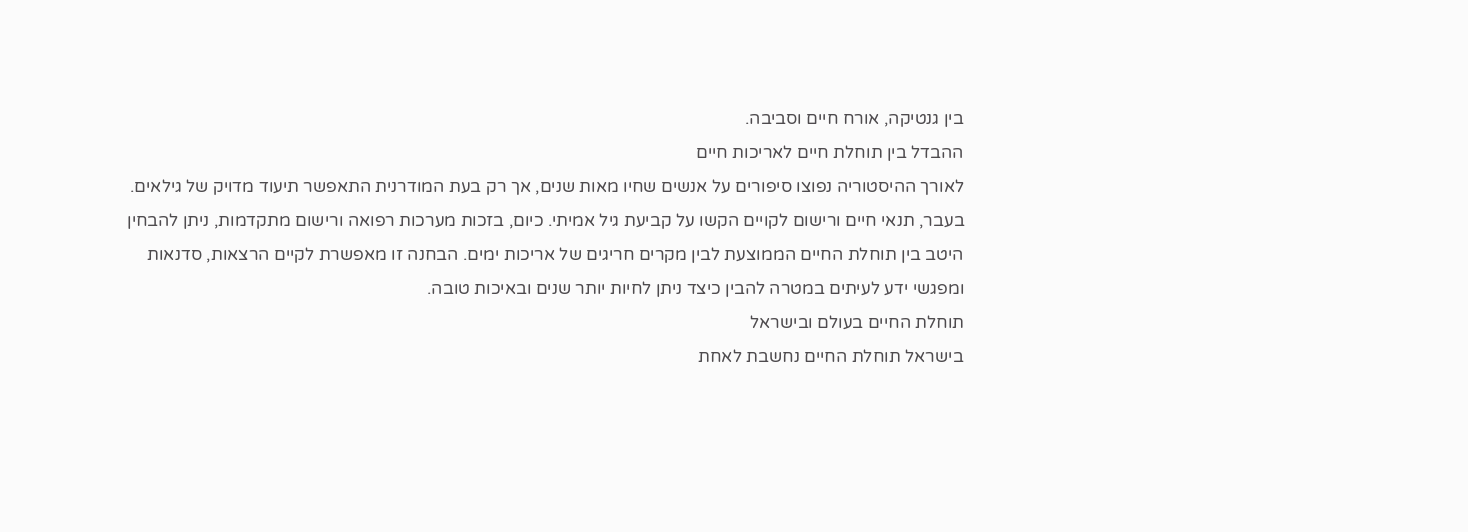בין גנטיקה, אורח חיים וסביבה.
ההבדל בין תוחלת חיים לאריכות חיים
לאורך ההיסטוריה נפוצו סיפורים על אנשים שחיו מאות שנים, אך רק בעת המודרנית התאפשר תיעוד מדויק של גילאים. בעבר, תנאי חיים ורישום לקויים הקשו על קביעת גיל אמיתי. כיום, בזכות מערכות רפואה ורישום מתקדמות, ניתן להבחין היטב בין תוחלת החיים הממוצעת לבין מקרים חריגים של אריכות ימים. הבחנה זו מאפשרת לקיים הרצאות, סדנאות ומפגשי ידע לעיתים במטרה להבין כיצד ניתן לחיות יותר שנים ובאיכות טובה.
תוחלת החיים בעולם ובישראל
בישראל תוחלת החיים נחשבת לאחת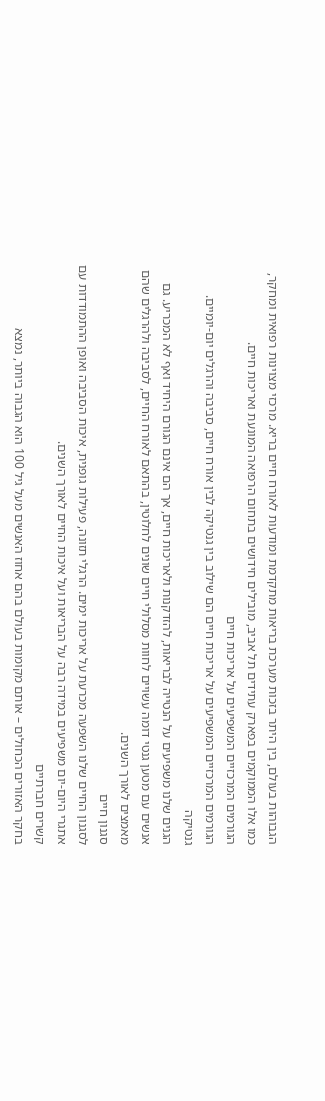הגבוהות בעולם, בין היתר בזכות מערכת בריאות מתקדמת ומודעות לאורח חיים בריא. מרכזי מצוינות רפואית ומחקר, כמו אלו הממוקמים בפארק עתידים תל אביב, מובילים חידושים בתחום הרפואה המונעת ואריכות חיים.
הגורמים המרכזיים המשפיעים על אריכות חיים
הגורמים המרכזיים המשפיעים על אריכות חיים הם שילוב בין גנטיקה לבין אורח חיים, סביבה והרגלים יום-יומיים.
גנטיקה
הגנים שלנו משפיעים על הנטייה לבריאות, להזדקנות ולאריכות חיים, אך הם אינם הגורם היחיד ואף לא המכריע. גם אנשים עם מטען גנטי דומה עשויים לחוות מסלולי חיים שונים לחלוטין, בהתאם לאורח החיים, לסביבה ולהרגלים שהם מאמצים לאורך השנים.
סגנון חיים
לסגנון החיים שלנו השפעה מכרעת על אריכות ימים. הרגלי תזונה, פעילות גופנית, איכות הסביבה ואופן ההתמודדות עם אתגרי היום-יום משפיעים במידה רבה על הבריאות ועל איכות החיים לאורך השנים.
קשרים חברתיים
בחקר האזורים הכחולים – אותם מקומות בעולם בהם אחוז האנשים מעל גיל 100 הוא הגבוה ביותר, נמצא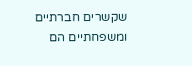שקשרים חברתיים ומשפחתיים הם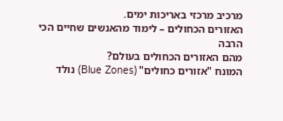מרכיב מרכזי באריכות ימים.
האזורים הכחולים – לימוד מהאנשים שחיים הכי הרבה
מהם האזורים הכחולים בעולם?
המונח "אזורים כחולים" (Blue Zones) נולד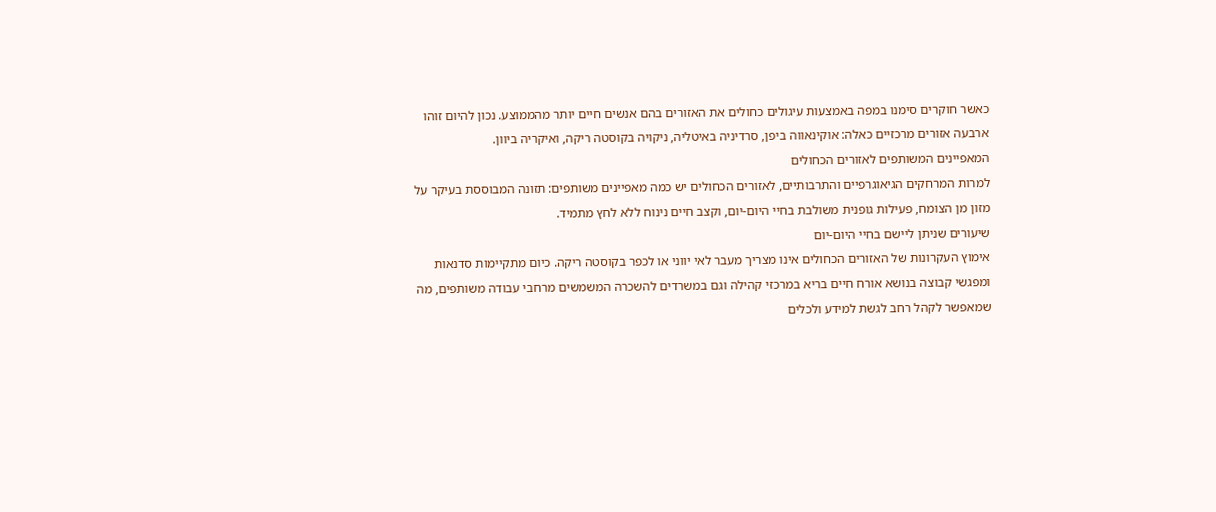כאשר חוקרים סימנו במפה באמצעות עיגולים כחולים את האזורים בהם אנשים חיים יותר מהממוצע. נכון להיום זוהו ארבעה אזורים מרכזיים כאלה: אוקינאווה ביפן, סרדיניה באיטליה, ניקויה בקוסטה ריקה, ואיקריה ביוון.
המאפיינים המשותפים לאזורים הכחולים
למרות המרחקים הגיאוגרפיים והתרבותיים, לאזורים הכחולים יש כמה מאפיינים משותפים: תזונה המבוססת בעיקר על מזון מן הצומח, פעילות גופנית משולבת בחיי היום-יום, וקצב חיים נינוח ללא לחץ מתמיד.
שיעורים שניתן ליישם בחיי היום-יום
אימוץ העקרונות של האזורים הכחולים אינו מצריך מעבר לאי יווני או לכפר בקוסטה ריקה. כיום מתקיימות סדנאות ומפגשי קבוצה בנושא אורח חיים בריא במרכזי קהילה וגם במשרדים להשכרה המשמשים מרחבי עבודה משותפים, מה שמאפשר לקהל רחב לגשת למידע ולכלים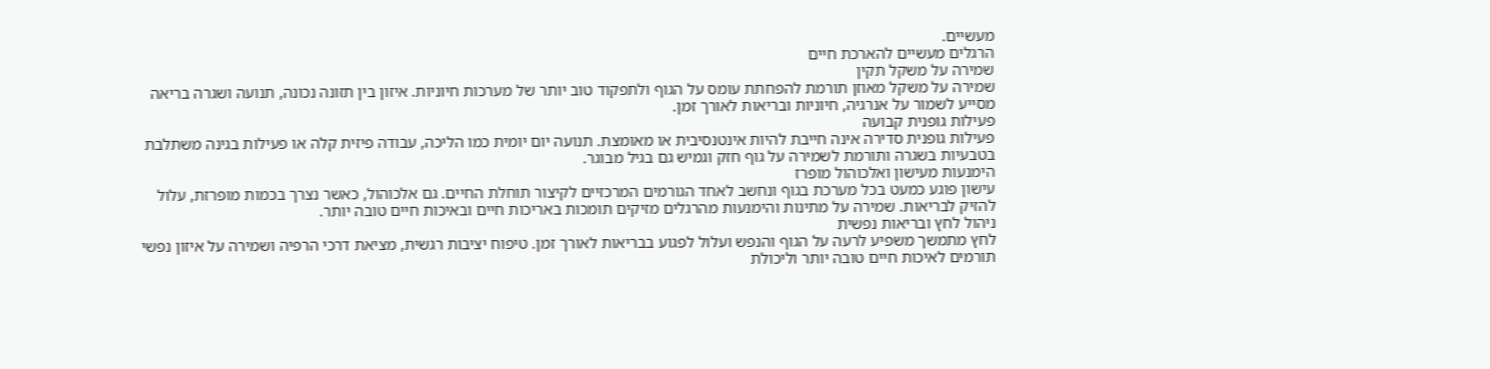מעשיים.
הרגלים מעשיים להארכת חיים
שמירה על משקל תקין
שמירה על משקל מאוזן תורמת להפחתת עומס על הגוף ולתפקוד טוב יותר של מערכות חיוניות. איזון בין תזונה נכונה, תנועה ושגרה בריאה מסייע לשמור על אנרגיה, חיוניות ובריאות לאורך זמן.
פעילות גופנית קבועה
פעילות גופנית סדירה אינה חייבת להיות אינטנסיבית או מאומצת. תנועה יום יומית כמו הליכה, עבודה פיזית קלה או פעילות בגינה משתלבת בטבעיות בשגרה ותורמת לשמירה על גוף חזק וגמיש גם בגיל מבוגר.
הימנעות מעישון ואלכוהול מופרז
עישון פוגע כמעט בכל מערכת בגוף ונחשב לאחד הגורמים המרכזיים לקיצור תוחלת החיים. גם אלכוהול, כאשר נצרך בכמות מופרזת, עלול להזיק לבריאות. שמירה על מתינות והימנעות מהרגלים מזיקים תומכות באריכות חיים ובאיכות חיים טובה יותר.
ניהול לחץ ובריאות נפשית
לחץ מתמשך משפיע לרעה על הגוף והנפש ועלול לפגוע בבריאות לאורך זמן. טיפוח יציבות רגשית, מציאת דרכי הרפיה ושמירה על איזון נפשי תורמים לאיכות חיים טובה יותר וליכולת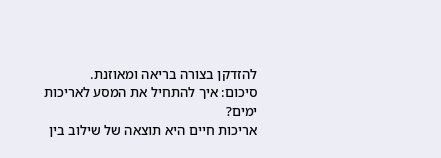להזדקן בצורה בריאה ומאוזנת.
סיכום: איך להתחיל את המסע לאריכות ימים?
אריכות חיים היא תוצאה של שילוב בין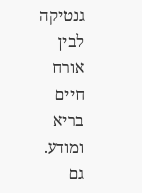גנטיקה לבין אורח חיים בריא ומודע. גם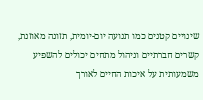שינויים קטנים כמו תנועה יום-יומית, תזונה מאוזנת, קשרים חברתיים וניהול מתחים יכולים להשפיע משמעותית על איכות החיים לאורך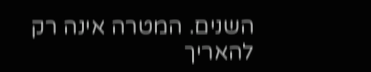השנים. המטרה אינה רק להאריך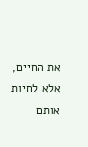את החיים, אלא לחיות אותם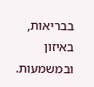בבריאות, באיזון ובמשמעות.